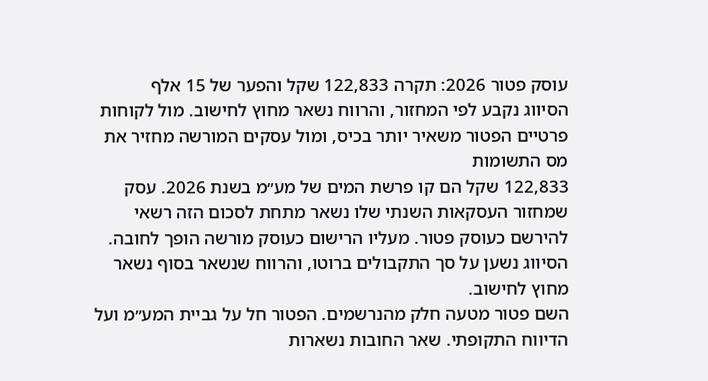עוסק פטור 2026: תקרה 122,833 שקל והפער של 15 אלף
הסיווג נקבע לפי המחזור, והרווח נשאר מחוץ לחישוב. מול לקוחות פרטיים הפטור משאיר יותר בכיס, ומול עסקים המורשה מחזיר את מס התשומות
122,833 שקל הם קו פרשת המים של מע״מ בשנת 2026. עסק שמחזור העסקאות השנתי שלו נשאר מתחת לסכום הזה רשאי להירשם כעוסק פטור. מעליו הרישום כעוסק מורשה הופך לחובה. הסיווג נשען על סך התקבולים ברוטו, והרווח שנשאר בסוף נשאר מחוץ לחישוב.
השם פטור מטעה חלק מהנרשמים. הפטור חל על גביית המע״מ ועל הדיווח התקופתי. שאר החובות נשארות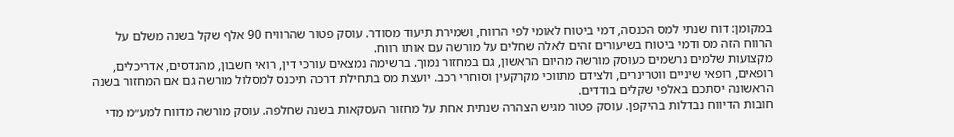במקומן: דוח שנתי למס הכנסה, דמי ביטוח לאומי לפי הרווח, ושמירת תיעוד מסודר. עוסק פטור שהרוויח 90 אלף שקל בשנה משלם על הרווח הזה מס ודמי ביטוח בשיעורים זהים לאלה שחלים על מורשה עם אותו רווח.
מקצועות שלמים נרשמים כעוסק מורשה מהיום הראשון, גם במחזור נמוך. ברשימה נמצאים עורכי דין, רואי חשבון, מהנדסים, אדריכלים, רופאים, רופאי שיניים ווטרינרים, ולצידם מתווכי מקרקעין וסוחרי רכב. יועצת מס בתחילת דרכה תיכנס למסלול מורשה גם אם המחזור בשנה הראשונה יסתכם באלפי שקלים בודדים.
חובות הדיווח נבדלות בהיקפן. עוסק פטור מגיש הצהרה שנתית אחת על מחזור העסקאות בשנה שחלפה. עוסק מורשה מדווח למע״מ מדי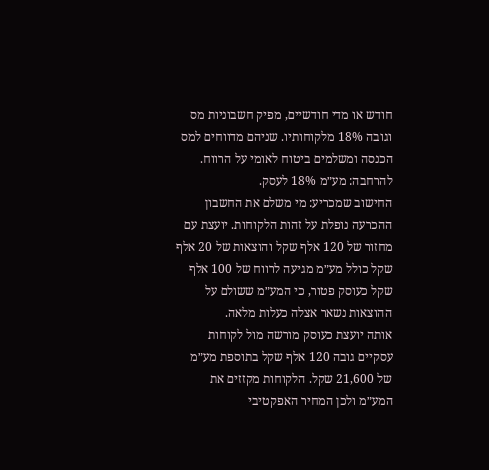חודש או מדי חודשיים, מפיק חשבוניות מס וגובה 18% מלקוחותיו. שניהם מדווחים למס הכנסה ומשלמים ביטוח לאומי על הרווח. להרחבה: מע״מ 18% לעסק.
החישוב שמכריע: מי משלם את החשבון
ההכרעה נופלת על זהות הלקוחות. יועצת עם מחזור של 120 אלף שקל והוצאות של 20 אלף שקל כולל מע״מ מגיעה לרווח של 100 אלף שקל כעוסק פטור, כי המע״מ ששולם על ההוצאות נשאר אצלה כעלות מלאה.
אותה יועצת כעוסק מורשה מול לקוחות עסקיים גובה 120 אלף שקל בתוספת מע״מ של 21,600 שקל. הלקוחות מקזזים את המע״מ ולכן המחיר האפקטיבי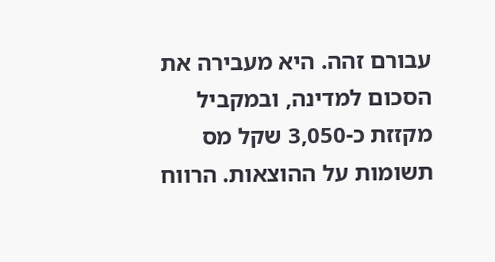עבורם זהה. היא מעבירה את הסכום למדינה, ובמקביל מקזזת כ-3,050 שקל מס תשומות על ההוצאות. הרווח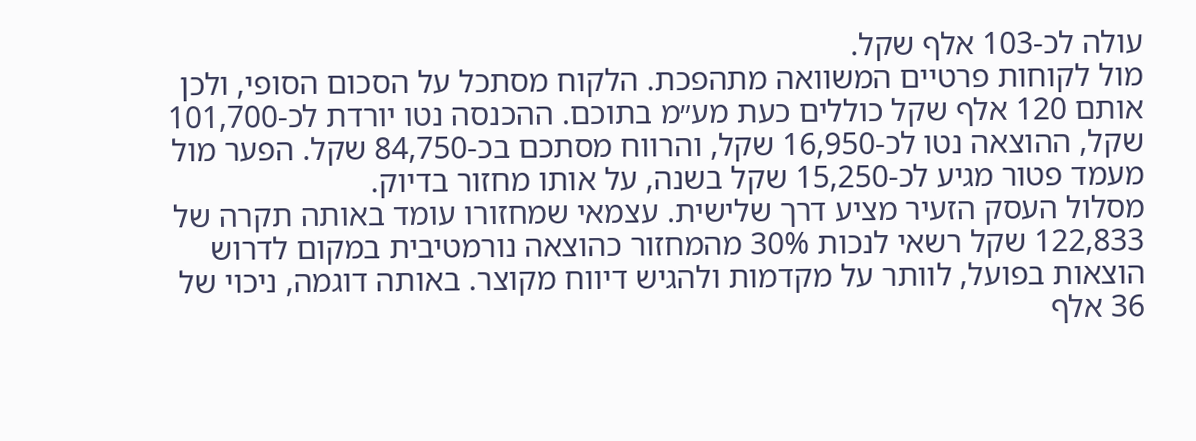עולה לכ-103 אלף שקל.
מול לקוחות פרטיים המשוואה מתהפכת. הלקוח מסתכל על הסכום הסופי, ולכן אותם 120 אלף שקל כוללים כעת מע״מ בתוכם. ההכנסה נטו יורדת לכ-101,700 שקל, ההוצאה נטו לכ-16,950 שקל, והרווח מסתכם בכ-84,750 שקל. הפער מול מעמד פטור מגיע לכ-15,250 שקל בשנה, על אותו מחזור בדיוק.
מסלול העסק הזעיר מציע דרך שלישית. עצמאי שמחזורו עומד באותה תקרה של 122,833 שקל רשאי לנכות 30% מהמחזור כהוצאה נורמטיבית במקום לדרוש הוצאות בפועל, לוותר על מקדמות ולהגיש דיווח מקוצר. באותה דוגמה, ניכוי של 36 אלף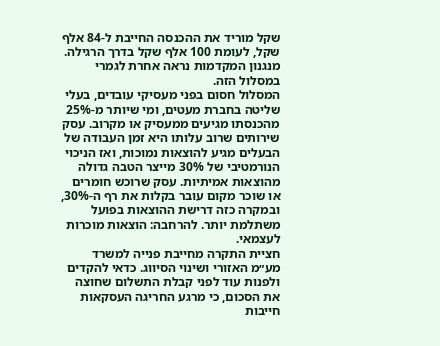שקל מוריד את ההכנסה החייבת ל-84 אלף שקל, לעומת 100 אלף שקל בדרך הרגילה. מנגנון המקדמות נראה אחרת לגמרי במסלול הזה.
המסלול חסום בפני מעסיקי עובדים, בעלי שליטה בחברת מעטים, ומי שיותר מ-25% מהכנסתו מגיעים ממעסיק או מקרוב. עסק שירותים שרוב עלותו היא זמן העבודה של הבעלים מגיע להוצאות נמוכות, ואז הניכוי הנורמטיבי של 30% מייצר הטבה גדולה מהוצאות אמיתיות. עסק שרוכש חומרים או שוכר מקום עובר בקלות את רף ה-30%, ובמקרה כזה דרישת ההוצאות בפועל משתלמת יותר. להרחבה: הוצאות מוכרות לעצמאי.
חציית התקרה מחייבת פנייה למשרד מע״מ האזורי ושינוי הסיווג. כדאי להקדים ולפנות עוד לפני קבלת התשלום שחוצה את הסכום, כי מרגע החריגה העסקאות חייבות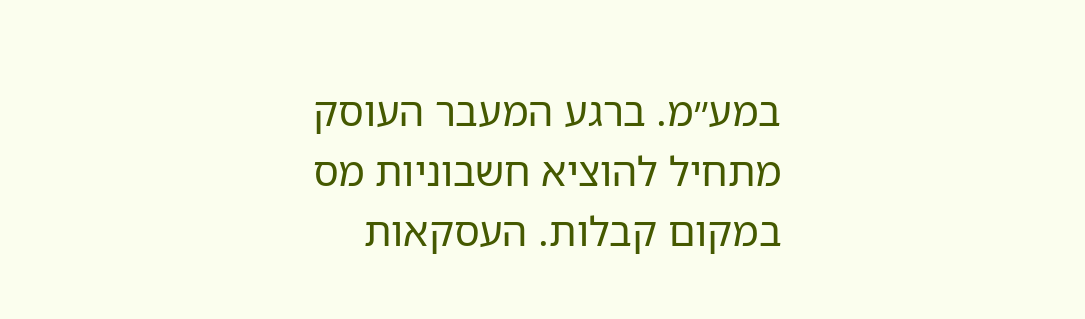במע״מ. ברגע המעבר העוסק מתחיל להוציא חשבוניות מס במקום קבלות. העסקאות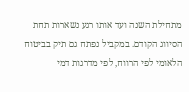מתחילת השנה ועד אותו רגע נשארות תחת הסיווג הקודם. במקביל נפתח גם תיק בביטוח הלאומי לפי הרווח, לפי מדרגות דמי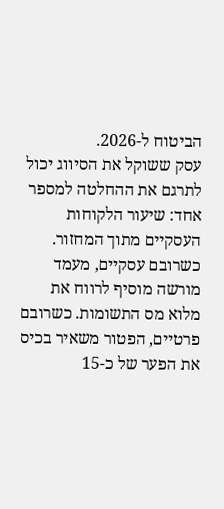הביטוח ל-2026.
עסק ששוקל את הסיווג יכול לתרגם את ההחלטה למספר אחד: שיעור הלקוחות העסקיים מתוך המחזור. כשרובם עסקיים, מעמד מורשה מוסיף לרווח את מלוא מס התשומות. כשרובם פרטיים, הפטור משאיר בכיס את הפער של כ-15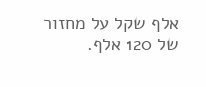אלף שקל על מחזור של 120 אלף.